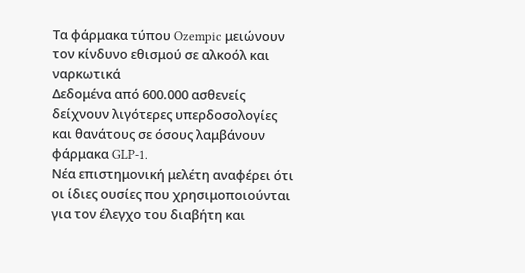Τα φάρμακα τύπου Ozempic μειώνουν τον κίνδυνο εθισμού σε αλκοόλ και ναρκωτικά
Δεδομένα από 600.000 ασθενείς δείχνουν λιγότερες υπερδοσολογίες και θανάτους σε όσους λαμβάνουν φάρμακα GLP-1.
Νέα επιστημονική μελέτη αναφέρει ότι οι ίδιες ουσίες που χρησιμοποιούνται για τον έλεγχο του διαβήτη και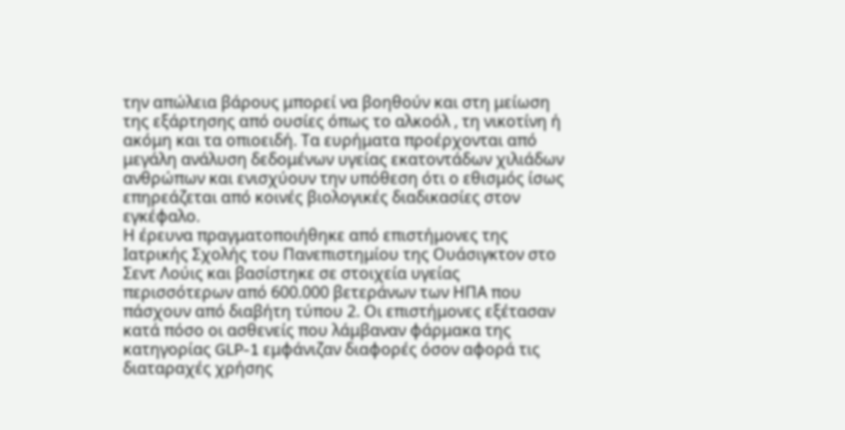την απώλεια βάρους μπορεί να βοηθούν και στη μείωση της εξάρτησης από ουσίες όπως το αλκοόλ , τη νικοτίνη ή ακόμη και τα οπιοειδή. Τα ευρήματα προέρχονται από μεγάλη ανάλυση δεδομένων υγείας εκατοντάδων χιλιάδων ανθρώπων και ενισχύουν την υπόθεση ότι ο εθισμός ίσως επηρεάζεται από κοινές βιολογικές διαδικασίες στον εγκέφαλο.
Η έρευνα πραγματοποιήθηκε από επιστήμονες της Ιατρικής Σχολής του Πανεπιστημίου της Ουάσιγκτον στο Σεντ Λούις και βασίστηκε σε στοιχεία υγείας περισσότερων από 600.000 βετεράνων των ΗΠΑ που πάσχουν από διαβήτη τύπου 2. Οι επιστήμονες εξέτασαν κατά πόσο οι ασθενείς που λάμβαναν φάρμακα της κατηγορίας GLP-1 εμφάνιζαν διαφορές όσον αφορά τις διαταραχές χρήσης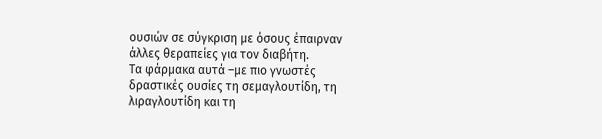ουσιών σε σύγκριση με όσους έπαιρναν άλλες θεραπείες για τον διαβήτη.
Τα φάρμακα αυτά –με πιο γνωστές δραστικές ουσίες τη σεμαγλουτίδη, τη λιραγλουτίδη και τη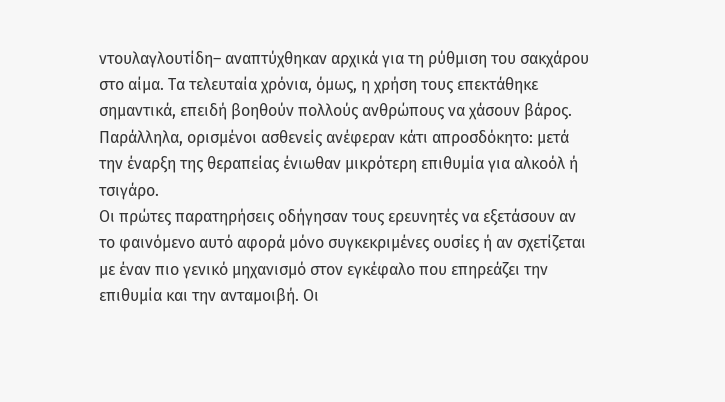ντουλαγλουτίδη– αναπτύχθηκαν αρχικά για τη ρύθμιση του σακχάρου στο αίμα. Τα τελευταία χρόνια, όμως, η χρήση τους επεκτάθηκε σημαντικά, επειδή βοηθούν πολλούς ανθρώπους να χάσουν βάρος. Παράλληλα, ορισμένοι ασθενείς ανέφεραν κάτι απροσδόκητο: μετά την έναρξη της θεραπείας ένιωθαν μικρότερη επιθυμία για αλκοόλ ή τσιγάρο.
Οι πρώτες παρατηρήσεις οδήγησαν τους ερευνητές να εξετάσουν αν το φαινόμενο αυτό αφορά μόνο συγκεκριμένες ουσίες ή αν σχετίζεται με έναν πιο γενικό μηχανισμό στον εγκέφαλο που επηρεάζει την επιθυμία και την ανταμοιβή. Οι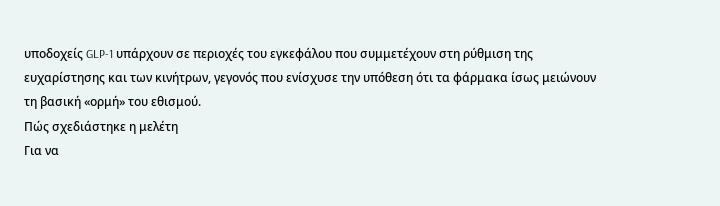υποδοχείς GLP-1 υπάρχουν σε περιοχές του εγκεφάλου που συμμετέχουν στη ρύθμιση της ευχαρίστησης και των κινήτρων, γεγονός που ενίσχυσε την υπόθεση ότι τα φάρμακα ίσως μειώνουν τη βασική «ορμή» του εθισμού.
Πώς σχεδιάστηκε η μελέτη
Για να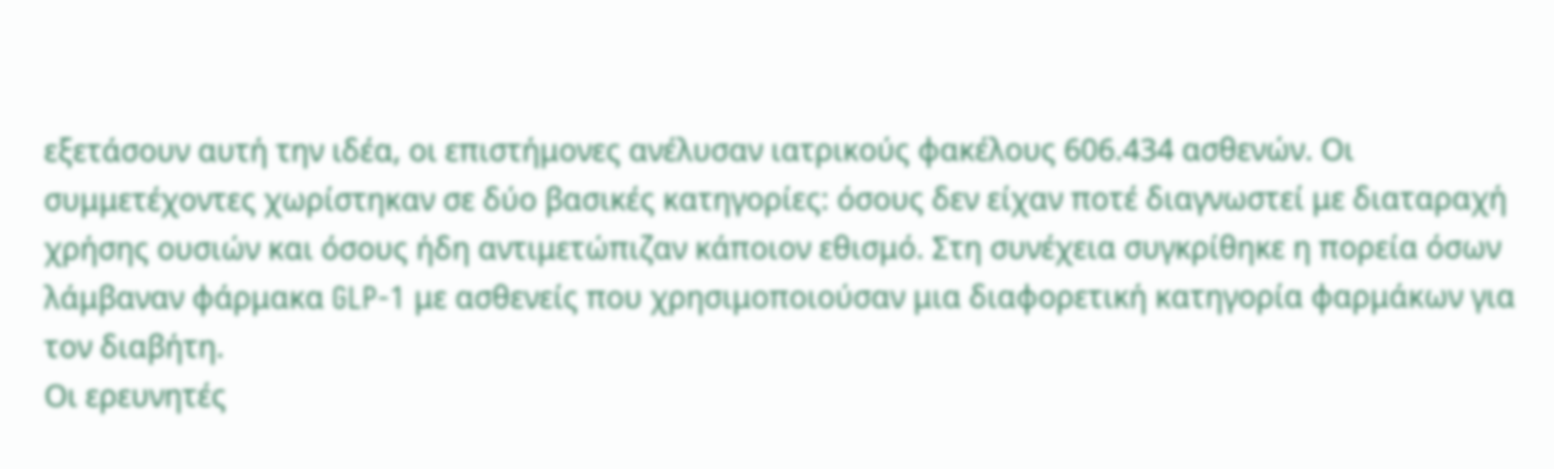εξετάσουν αυτή την ιδέα, οι επιστήμονες ανέλυσαν ιατρικούς φακέλους 606.434 ασθενών. Οι συμμετέχοντες χωρίστηκαν σε δύο βασικές κατηγορίες: όσους δεν είχαν ποτέ διαγνωστεί με διαταραχή χρήσης ουσιών και όσους ήδη αντιμετώπιζαν κάποιον εθισμό. Στη συνέχεια συγκρίθηκε η πορεία όσων λάμβαναν φάρμακα GLP-1 με ασθενείς που χρησιμοποιούσαν μια διαφορετική κατηγορία φαρμάκων για τον διαβήτη.
Οι ερευνητές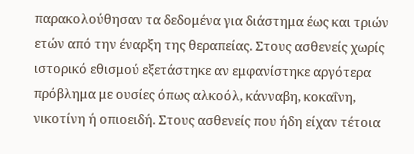παρακολούθησαν τα δεδομένα για διάστημα έως και τριών ετών από την έναρξη της θεραπείας. Στους ασθενείς χωρίς ιστορικό εθισμού εξετάστηκε αν εμφανίστηκε αργότερα πρόβλημα με ουσίες όπως αλκοόλ, κάνναβη, κοκαΐνη, νικοτίνη ή οπιοειδή. Στους ασθενείς που ήδη είχαν τέτοια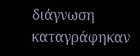διάγνωση καταγράφηκαν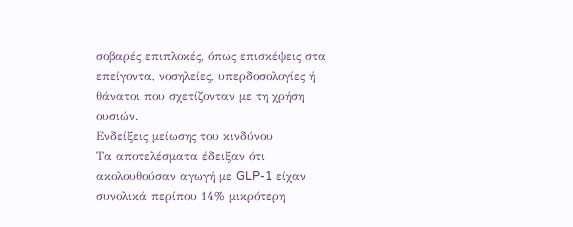σοβαρές επιπλοκές, όπως επισκέψεις στα επείγοντα, νοσηλείες, υπερδοσολογίες ή θάνατοι που σχετίζονταν με τη χρήση ουσιών.
Ενδείξεις μείωσης του κινδύνου
Τα αποτελέσματα έδειξαν ότι ακολουθούσαν αγωγή με GLP-1 είχαν συνολικά περίπου 14% μικρότερη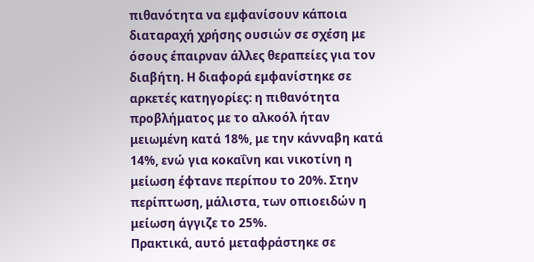πιθανότητα να εμφανίσουν κάποια διαταραχή χρήσης ουσιών σε σχέση με όσους έπαιρναν άλλες θεραπείες για τον διαβήτη. Η διαφορά εμφανίστηκε σε αρκετές κατηγορίες: η πιθανότητα προβλήματος με το αλκοόλ ήταν μειωμένη κατά 18%, με την κάνναβη κατά 14%, ενώ για κοκαΐνη και νικοτίνη η μείωση έφτανε περίπου το 20%. Στην περίπτωση, μάλιστα, των οπιοειδών η μείωση άγγιζε το 25%.
Πρακτικά, αυτό μεταφράστηκε σε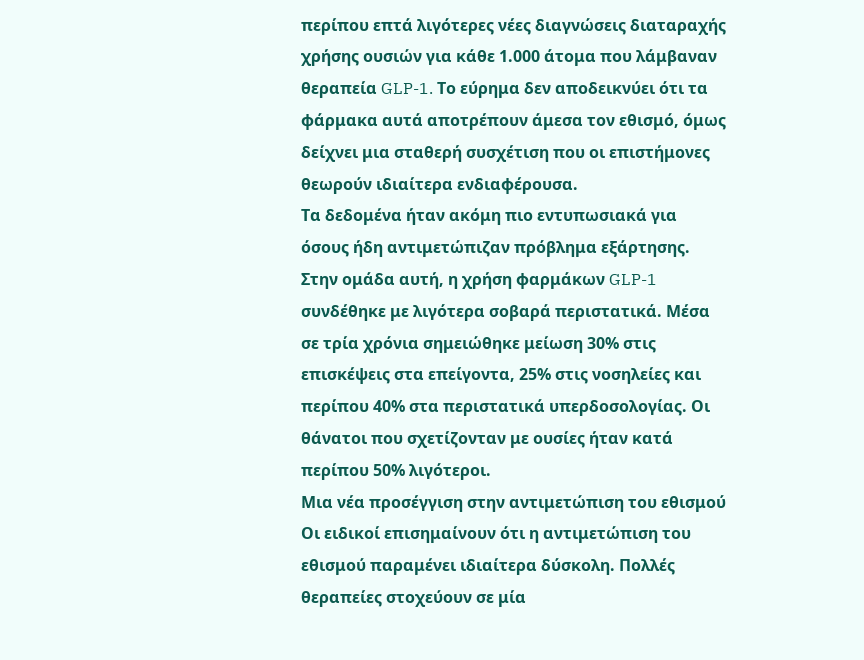περίπου επτά λιγότερες νέες διαγνώσεις διαταραχής χρήσης ουσιών για κάθε 1.000 άτομα που λάμβαναν θεραπεία GLP-1. Το εύρημα δεν αποδεικνύει ότι τα φάρμακα αυτά αποτρέπουν άμεσα τον εθισμό, όμως δείχνει μια σταθερή συσχέτιση που οι επιστήμονες θεωρούν ιδιαίτερα ενδιαφέρουσα.
Τα δεδομένα ήταν ακόμη πιο εντυπωσιακά για όσους ήδη αντιμετώπιζαν πρόβλημα εξάρτησης. Στην ομάδα αυτή, η χρήση φαρμάκων GLP-1 συνδέθηκε με λιγότερα σοβαρά περιστατικά. Μέσα σε τρία χρόνια σημειώθηκε μείωση 30% στις επισκέψεις στα επείγοντα, 25% στις νοσηλείες και περίπου 40% στα περιστατικά υπερδοσολογίας. Οι θάνατοι που σχετίζονταν με ουσίες ήταν κατά περίπου 50% λιγότεροι.
Μια νέα προσέγγιση στην αντιμετώπιση του εθισμού
Οι ειδικοί επισημαίνουν ότι η αντιμετώπιση του εθισμού παραμένει ιδιαίτερα δύσκολη. Πολλές θεραπείες στοχεύουν σε μία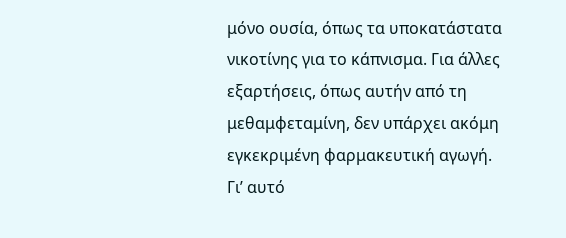μόνο ουσία, όπως τα υποκατάστατα νικοτίνης για το κάπνισμα. Για άλλες εξαρτήσεις, όπως αυτήν από τη μεθαμφεταμίνη, δεν υπάρχει ακόμη εγκεκριμένη φαρμακευτική αγωγή. Γι’ αυτό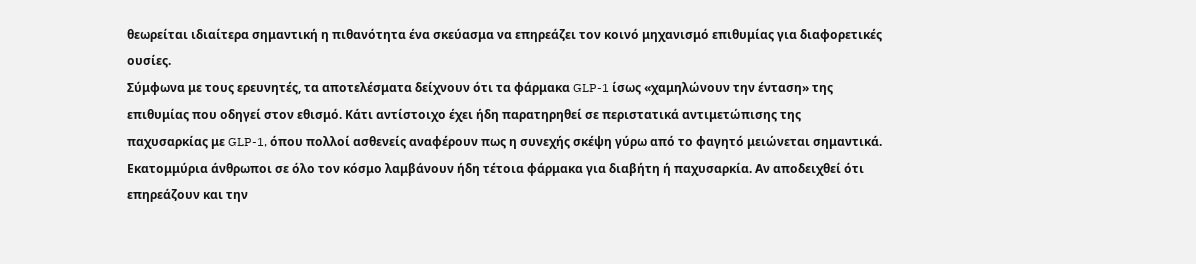θεωρείται ιδιαίτερα σημαντική η πιθανότητα ένα σκεύασμα να επηρεάζει τον κοινό μηχανισμό επιθυμίας για διαφορετικές ουσίες.
Σύμφωνα με τους ερευνητές, τα αποτελέσματα δείχνουν ότι τα φάρμακα GLP-1 ίσως «χαμηλώνουν την ένταση» της επιθυμίας που οδηγεί στον εθισμό. Κάτι αντίστοιχο έχει ήδη παρατηρηθεί σε περιστατικά αντιμετώπισης της παχυσαρκίας με GLP-1, όπου πολλοί ασθενείς αναφέρουν πως η συνεχής σκέψη γύρω από το φαγητό μειώνεται σημαντικά.
Εκατομμύρια άνθρωποι σε όλο τον κόσμο λαμβάνουν ήδη τέτοια φάρμακα για διαβήτη ή παχυσαρκία. Αν αποδειχθεί ότι επηρεάζουν και την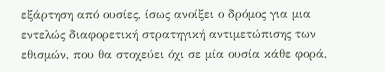εξάρτηση από ουσίες, ίσως ανοίξει ο δρόμος για μια εντελώς διαφορετική στρατηγική αντιμετώπισης των εθισμών, που θα στοχεύει όχι σε μία ουσία κάθε φορά,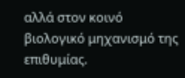αλλά στον κοινό βιολογικό μηχανισμό της επιθυμίας.